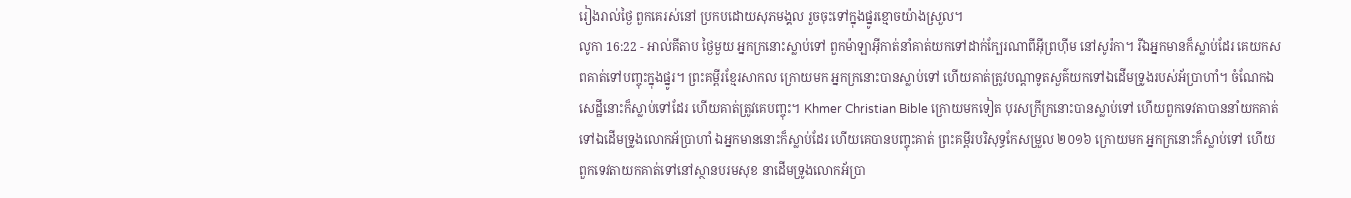រៀងរាល់ថ្ងៃ ពួកគេរស់នៅ ប្រកបដោយសុភមង្គល រួចចុះទៅក្នុងផ្នូរខ្មោចយ៉ាងស្រួល។
លូកា 16:22 - អាល់គីតាប ថ្ងៃមួយ អ្នកក្រនោះស្លាប់ទៅ ពួកម៉ាឡាអ៊ីកាត់នាំគាត់យកទៅដាក់ក្បែរណាពីអ៊ីព្រហ៊ីម នៅសូរ៉កា។ រីឯអ្នកមានក៏ស្លាប់ដែរ គេយកសពគាត់ទៅបញ្ចុះក្នុងផ្នូរ។ ព្រះគម្ពីរខ្មែរសាកល ក្រោយមក អ្នកក្រនោះបានស្លាប់ទៅ ហើយគាត់ត្រូវបណ្ដាទូតសួគ៌យកទៅឯដើមទ្រូងរបស់អ័ប្រាហាំ។ ចំណែកឯសេដ្ឋីនោះក៏ស្លាប់ទៅដែរ ហើយគាត់ត្រូវគេបញ្ចុះ។ Khmer Christian Bible ក្រោយមកទៀត បុរសក្រីក្រនោះបានស្លាប់ទៅ ហើយពួកទេវតាបាននាំយកគាត់ទៅឯដើមទ្រូងលោកអ័ប្រាហាំ ឯអ្នកមាននោះក៏ស្លាប់ដែរ ហើយគេបានបញ្ចុះគាត់ ព្រះគម្ពីរបរិសុទ្ធកែសម្រួល ២០១៦ ក្រោយមក អ្នកក្រនោះក៏ស្លាប់ទៅ ហើយពួកទេវតាយកគាត់ទៅនៅស្ថានបរមសុខ នាដើមទ្រូងលោកអ័ប្រា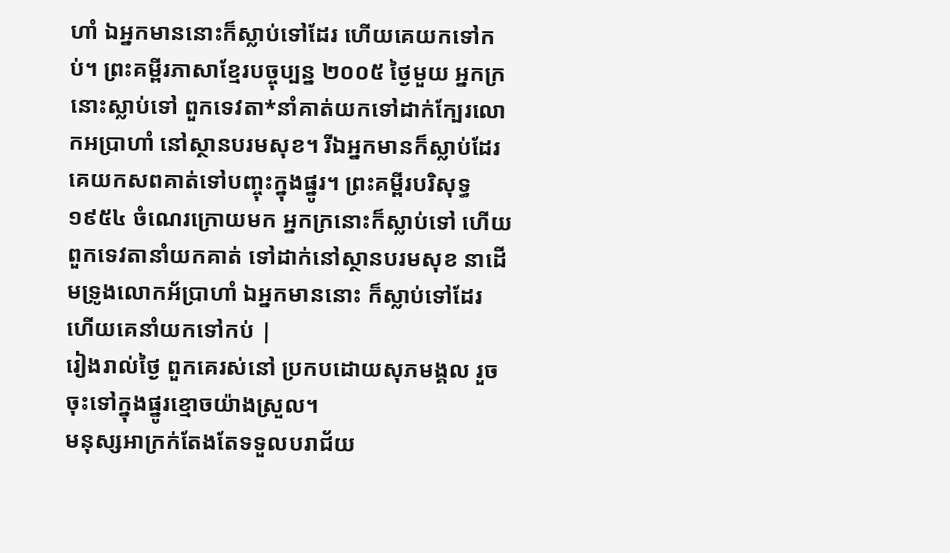ហាំ ឯអ្នកមាននោះក៏ស្លាប់ទៅដែរ ហើយគេយកទៅកប់។ ព្រះគម្ពីរភាសាខ្មែរបច្ចុប្បន្ន ២០០៥ ថ្ងៃមួយ អ្នកក្រនោះស្លាប់ទៅ ពួកទេវតា*នាំគាត់យកទៅដាក់ក្បែរលោកអប្រាហាំ នៅស្ថានបរមសុខ។ រីឯអ្នកមានក៏ស្លាប់ដែរ គេយកសពគាត់ទៅបញ្ចុះក្នុងផ្នូរ។ ព្រះគម្ពីរបរិសុទ្ធ ១៩៥៤ ចំណេរក្រោយមក អ្នកក្រនោះក៏ស្លាប់ទៅ ហើយពួកទេវតានាំយកគាត់ ទៅដាក់នៅស្ថានបរមសុខ នាដើមទ្រូងលោកអ័ប្រាហាំ ឯអ្នកមាននោះ ក៏ស្លាប់ទៅដែរ ហើយគេនាំយកទៅកប់ |
រៀងរាល់ថ្ងៃ ពួកគេរស់នៅ ប្រកបដោយសុភមង្គល រួចចុះទៅក្នុងផ្នូរខ្មោចយ៉ាងស្រួល។
មនុស្សអាក្រក់តែងតែទទួលបរាជ័យ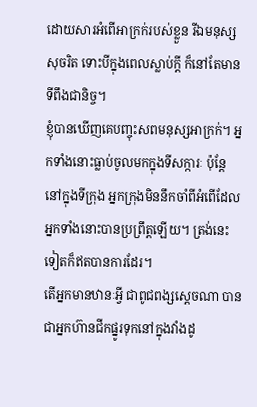ដោយសារអំពើអាក្រក់របស់ខ្លួន រីឯមនុស្សសុចរិត ទោះបីក្នុងពេលស្លាប់ក្ដី ក៏នៅតែមានទីពឹងជានិច្ច។
ខ្ញុំបានឃើញគេបញ្ចុះសពមនុស្សអាក្រក់។ អ្នកទាំងនោះធ្លាប់ចូលមកក្នុងទីសក្ការៈ ប៉ុន្តែ នៅក្នុងទីក្រុង អ្នកក្រុងមិននឹកចាំពីអំពើដែលអ្នកទាំងនោះបានប្រព្រឹត្តឡើយ។ ត្រង់នេះទៀតក៏ឥតបានការដែរ។
តើអ្នកមានឋានៈអ្វី ជាពូជពង្សស្ដេចណា បានជាអ្នកហ៊ានជីកផ្នូរទុកនៅក្នុងវាំងដូ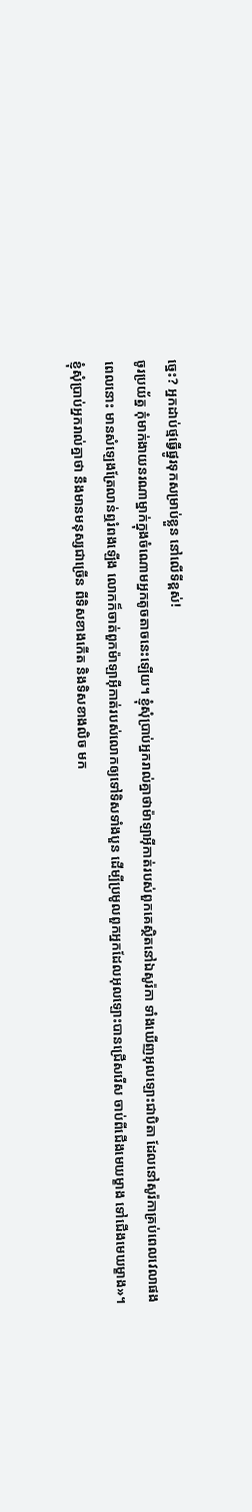ច្នេះ? អ្នកដាប់ថ្មធ្វើផ្នូរទុកសម្រាប់ខ្លួន នៅលើទីខ្ពស់!
ចូរប្រយ័ត្ន កុំមាក់ងាយនរណាម្នាក់ក្នុងចំណោមអ្នកតូចតាចនេះឡើយ។ ខ្ញុំសុំប្រាប់អ្នករាល់គ្នាថាម៉ាឡាអ៊ីកាត់របស់ពួកគេស្ថិតនៅឯសូរ៉កា ទាំងឃើញអុលឡោះជាបិតា ដែលនៅសូរ៉កាគ្រប់ពេលវេលាផង
ពេលនោះ មានសំឡេងត្រែលាន់ឮរំពងឡើង លោកក៏ចាត់ពួកម៉ាឡាអ៊ីកាត់របស់លោកឲ្យទៅទិសទាំងបួន ដើម្បីប្រមូលពួកអ្នកដែលអុលឡោះបានជ្រើសរើស ចាប់ពីជើងមេឃម្ខាង ទៅជើងមេឃម្ខាង»។
ខ្ញុំសុំប្រាប់អ្នករាល់គ្នាថា នឹងមានមនុស្សជាច្រើន ពីទិសខាងកើត និងទិសខាងលិច មក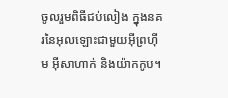ចូលរួមពិធីជប់លៀង ក្នុងនគរនៃអុលឡោះជាមួយអ៊ីព្រហ៊ីម អ៊ីសាហាក់ និងយ៉ាកកូប។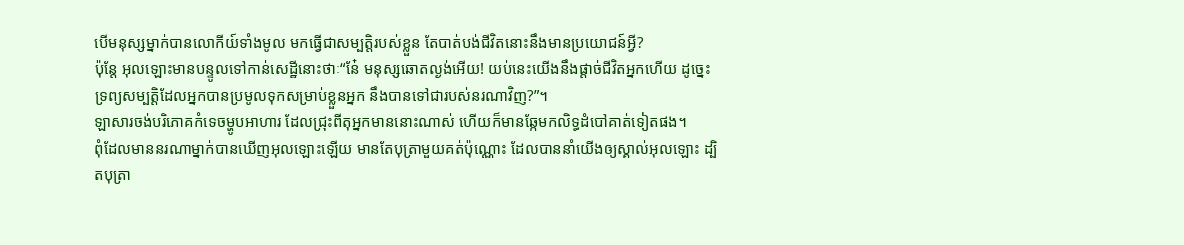បើមនុស្សម្នាក់បានលោកីយ៍ទាំងមូល មកធ្វើជាសម្បត្តិរបស់ខ្លួន តែបាត់បង់ជីវិតនោះនឹងមានប្រយោជន៍អ្វី?
ប៉ុន្តែ អុលឡោះមានបន្ទូលទៅកាន់សេដ្ឋីនោះថាៈ“នែ៎ មនុស្សឆោតល្ងង់អើយ! យប់នេះយើងនឹងផ្ដាច់ជីវិតអ្នកហើយ ដូច្នេះ ទ្រព្យសម្បត្តិដែលអ្នកបានប្រមូលទុកសម្រាប់ខ្លួនអ្នក នឹងបានទៅជារបស់នរណាវិញ?”។
ឡាសារចង់បរិភោគកំទេចម្ហូបអាហារ ដែលជ្រុះពីតុអ្នកមាននោះណាស់ ហើយក៏មានឆ្កែមកលិទ្ធដំបៅគាត់ទៀតផង។
ពុំដែលមាននរណាម្នាក់បានឃើញអុលឡោះឡើយ មានតែបុត្រាមួយគត់ប៉ុណ្ណោះ ដែលបាននាំយើងឲ្យស្គាល់អុលឡោះ ដ្បិតបុត្រា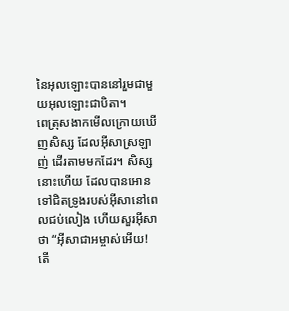នៃអុលឡោះបាននៅរួមជាមួយអុលឡោះជាបិតា។
ពេត្រុសងាកមើលក្រោយឃើញសិស្ស ដែលអ៊ីសាស្រឡាញ់ ដើរតាមមកដែរ។ សិស្សនោះហើយ ដែលបានអោនទៅជិតទ្រូងរបស់អ៊ីសានៅពេលជប់លៀង ហើយសួរអ៊ីសាថា “អ៊ីសាជាអម្ចាស់អើយ! តើ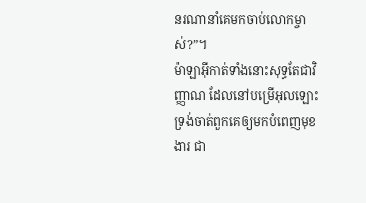នរណានាំគេមកចាប់លោកម្ចាស់?”។
ម៉ាឡាអ៊ីកាត់ទាំងនោះសុទ្ធតែជាវិញ្ញាណ ដែលនៅបម្រើអុលឡោះ ទ្រង់ចាត់ពួកគេឲ្យមកបំពេញមុខងារ ជា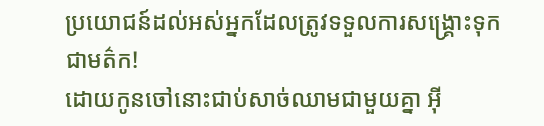ប្រយោជន៍ដល់អស់អ្នកដែលត្រូវទទួលការសង្គ្រោះទុកជាមត៌ក!
ដោយកូនចៅនោះជាប់សាច់ឈាមជាមួយគ្នា អ៊ី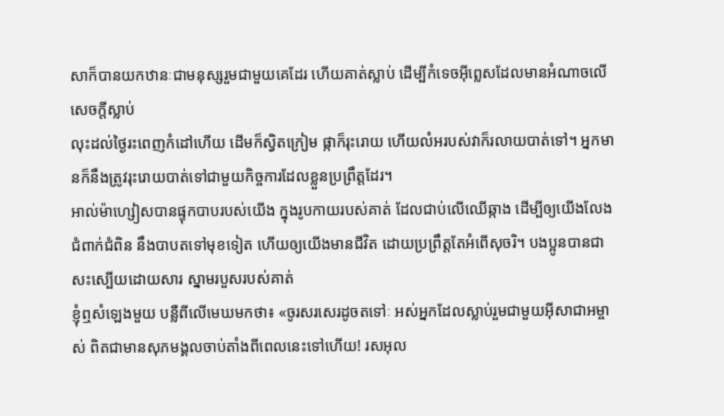សាក៏បានយកឋានៈជាមនុស្សរួមជាមួយគេដែរ ហើយគាត់ស្លាប់ ដើម្បីកំទេចអ៊ីព្លេសដែលមានអំណាចលើសេចក្ដីស្លាប់
លុះដល់ថ្ងៃរះពេញកំដៅហើយ ដើមក៏ស្វិតក្រៀម ផ្កាក៏រុះរោយ ហើយលំអរបស់វាក៏រលាយបាត់ទៅ។ អ្នកមានក៏នឹងត្រូវរុះរោយបាត់ទៅជាមួយកិច្ចការដែលខ្លួនប្រព្រឹត្ដដែរ។
អាល់ម៉ាហ្សៀសបានផ្ទុកបាបរបស់យើង ក្នុងរូបកាយរបស់គាត់ ដែលជាប់លើឈើឆ្កាង ដើម្បីឲ្យយើងលែងជំពាក់ជំពិន នឹងបាបតទៅមុខទៀត ហើយឲ្យយើងមានជីវិត ដោយប្រព្រឹត្តតែអំពើសុចរិ។ បងប្អូនបានជាសះស្បើយដោយសារ ស្នាមរបួសរបស់គាត់
ខ្ញុំឮសំឡេងមួយ បន្លឺពីលើមេឃមកថា៖ «ចូរសរសេរដូចតទៅៈ អស់អ្នកដែលស្លាប់រួមជាមួយអ៊ីសាជាអម្ចាស់ ពិតជាមានសុភមង្គលចាប់តាំងពីពេលនេះទៅហើយ! រសអុល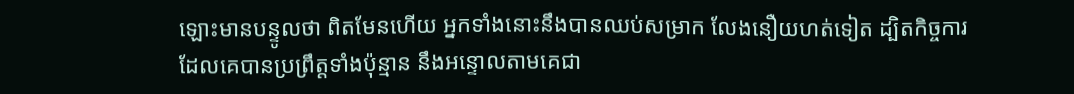ឡោះមានបន្ទូលថា ពិតមែនហើយ អ្នកទាំងនោះនឹងបានឈប់សម្រាក លែងនឿយហត់ទៀត ដ្បិតកិច្ចការដែលគេបានប្រព្រឹត្ដទាំងប៉ុន្មាន នឹងអន្ទោលតាមគេជា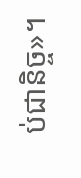ប់ជានិច្ច»។